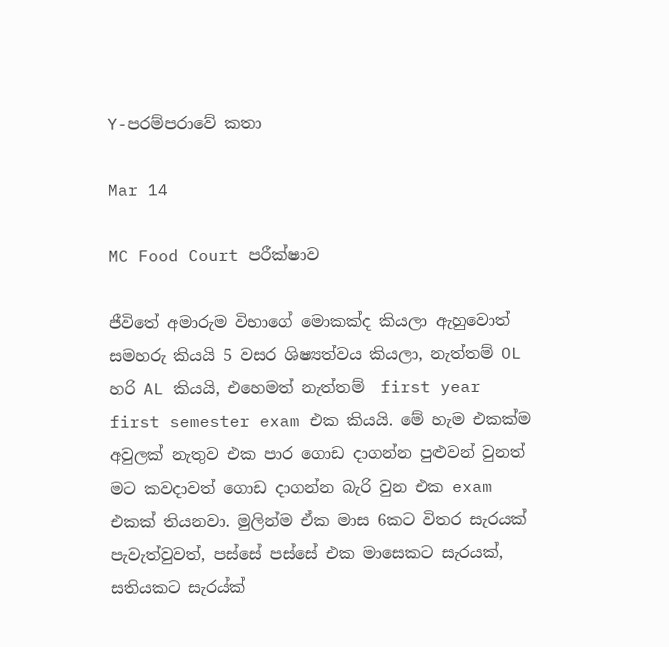Y-පරම්පරාවේ කතා

Mar 14

MC Food Court පරීක්ෂාව

ජීවිතේ අමාරුම විභාගේ මොකක්ද කියලා ඇහුවොත් සමහරු කියයි 5 වසර ශිෂ්‍යත්වය කියලා, නැත්තම් OL හරි AL කියයි, එහෙමත් නැත්තම්  first year first semester exam එක කියයි. මේ හැම එකක්ම අවුලක් නැතුව එක පාර ගොඩ දාගන්න පුළුවන් වුනත් මට කවදාවත් ගොඩ දාගන්න බැරි වුන එක exam එකක් තියනවා. මුලින්ම ඒක මාස 6කට විතර සැරයක් පැවැත්වුවත්, පස්සේ පස්සේ එක මාසෙකට සැරයක්, සතියකට සැරය්ක්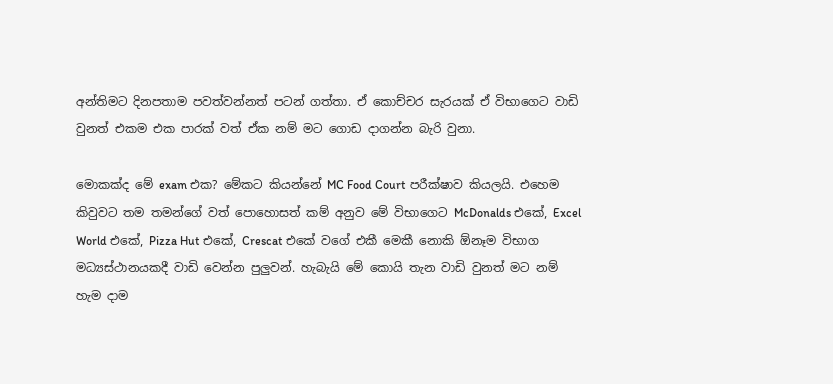අන්තිමට දිනපතාම පවත්වන්නත් පටන් ගත්තා. ඒ කොච්චර සැරයක් ඒ විභාගෙට වාඩි වුනත් එකම එක පාරක් වත් ඒක නම් මට ගොඩ දාගන්න බැරි වුනා.

මොකක්ද මේ exam එක? මේකට කියන්නේ MC Food Court පරීක්ෂාව කියලයි. එහෙම කිවුවට තම තමන්ගේ වත් පොහොසත් කම් අනුව මේ විභාගෙට McDonalds එකේ, Excel World එකේ, Pizza Hut එකේ, Crescat එකේ වගේ එකී මෙකී නොකි ඕනෑම විභාග මධ්‍යස්ථානයකදී වාඩි වෙන්න පුලුවන්. හැබැයි මේ කොයි තැන වාඩි වුනත් මට නම් හැම දාම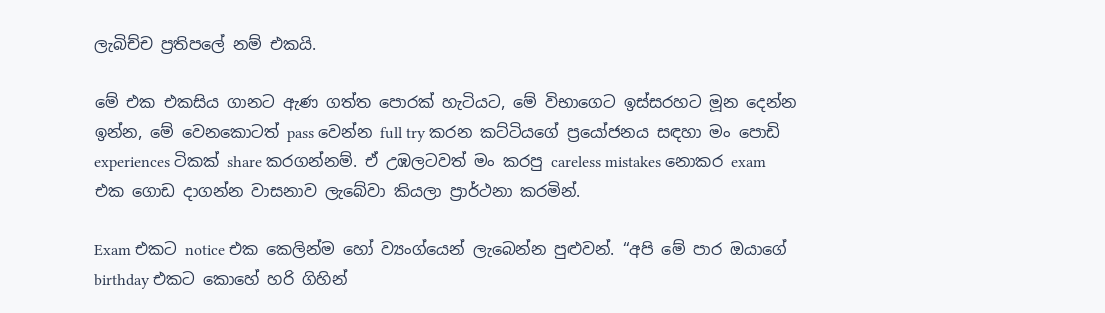ලැබිච්ච ප්‍රතිපලේ නම් එකයි.

මේ එක එකසිය ගානට ඇණ ගත්ත පොරක් හැටියට, මේ විභාගෙට ඉස්සරහට මූන දෙන්න ඉන්න, මේ වෙනකොටත් pass වෙන්න full try කරන කට්ටියගේ ප්‍රයෝජනය සඳහා මං පොඩි experiences ටිකක් share කරගන්නම්. ඒ උඹලටවත් මං කරපු careless mistakes නොකර exam එක ගොඩ දාගන්න වාසනාව ලැබේවා කියලා ප්‍රාර්ථනා කරමින්.

Exam එකට notice එක කෙලින්ම හෝ ව්‍යංග්යෙන් ලැබෙන්න පුළුවන්. “අපි මේ පාර ඔයාගේ birthday එකට කොහේ හරි ගිහින්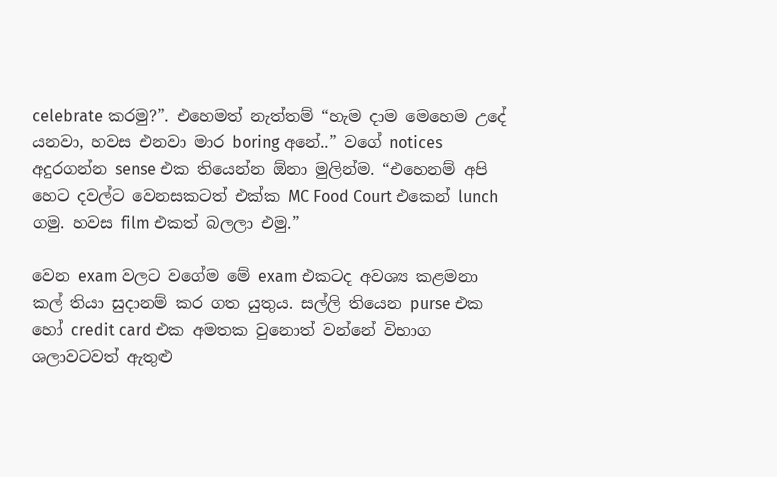celebrate කරමු?”. එහෙමත් නැත්තම් “හැම දාම මෙහෙම උදේ යනවා, හවස එනවා මාර boring අනේ..” වගේ notices අදුරගන්න sense එක තියෙන්න ඕනා මුලින්ම. “එහෙනම් අපි හෙට දවල්ට වෙනසකටත් එක්ක MC Food Court එකෙන් lunch ගමු. හවස film එකත් බලලා එමු.”

වෙන exam වලට වගේම මේ exam එකටද අවශ්‍ය කළමනා කල් තියා සුදානම් කර ගත යුතුය. සල්ලි තියෙන purse එක හෝ credit card එක අමතක වුනොත් වන්නේ විභාග ශලාවටවත් ඇතුළු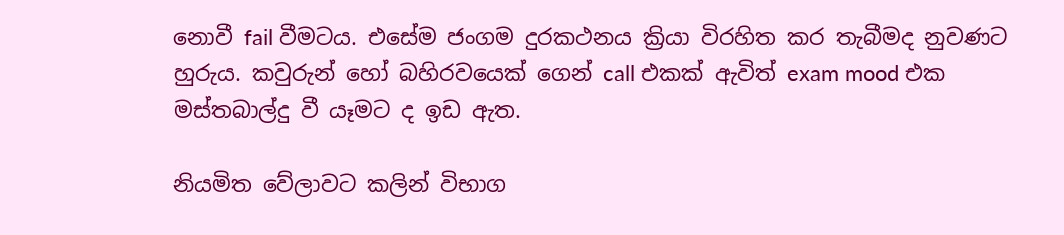නොවී fail වීමටය. එසේම ජංගම දුරකථනය ක්‍රියා විරහිත කර තැබීමද නුවණට හුරුය. කවුරුන් හෝ බහිරවයෙක් ගෙන් call එකක් ඇවිත් exam mood එක මස්තබාල්දු වී යෑමට ද ඉඩ ඇත.

නියමිත වේලාවට කලින් විභාග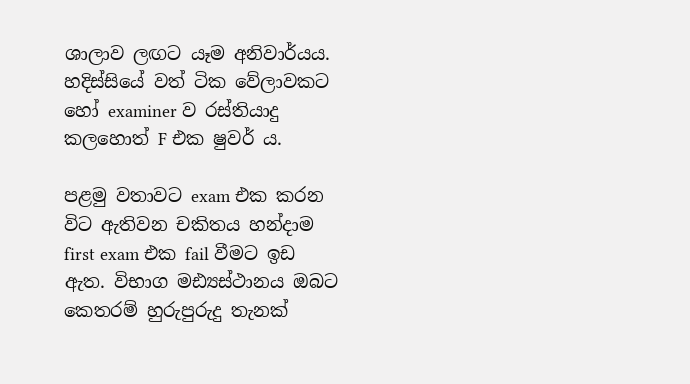ශාලාව ලඟට යෑම අනිවාර්යය. හදිස්සියේ වත් ටික වේලාවකට හෝ examiner ව රස්තියාදු කලහොත් F එක ෂුවර් ය.

පළමු වතාවට exam එක කරන විට ඇතිවන චකිතය හන්දාම first exam එක fail වීමට ඉඩ ඇත. විභාග මඪ්‍යස්ථානය ඔබට කෙතරම් හුරුපුරුදු තැනක්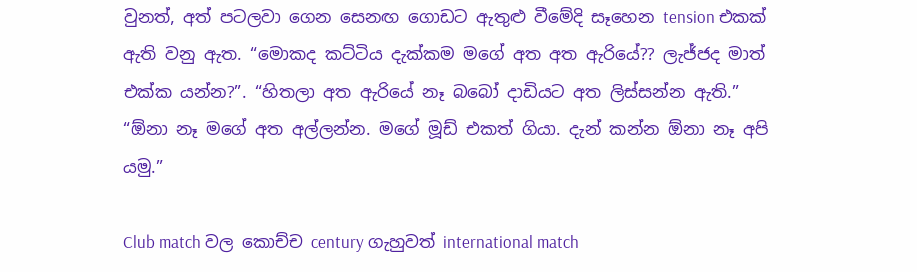වුනත්, අත් පටලවා ගෙන සෙනඟ ගොඩට ඇතුළු වීමේදි සෑහෙන tension එකක් ඇති වනු ඇත. “මොකද කට්ටිය දැක්කම මගේ අත අත ඇරියේ?? ලැජ්ජද මාත් එක්ක යන්න?”. “හිතලා අත ඇරියේ නෑ බබෝ දාඩියට අත ලිස්සන්න ඇති.” “ඕනා නෑ මගේ අත අල්ලන්න. මගේ මූඩ් එකත් ගියා. දැන් කන්න ඕනා නෑ අපි යමු.”

Club match වල කොච්ච century ගැහුවත් international match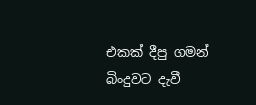එකක් දීපු ගමන් බිංදුවට දැවී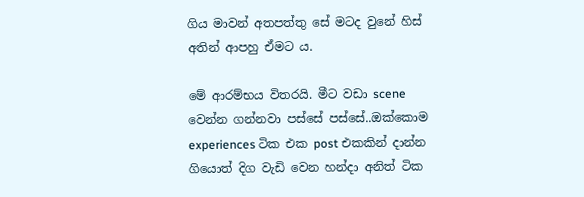ගිය මාවන් අතපත්තු සේ මටද වුනේ හිස් අතින් ආපහු ඒමට ය.

මේ ආරම්භය විතරයි. මීට වඩා scene වෙන්න ගන්නවා පස්සේ පස්සේ..ඔක්කොම experiences ටික එක post එකකින් දාන්න ගියොත් දිග වැඩි වෙන හන්දා අනිත් ටික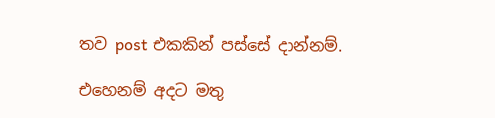තව post එකකින් පස්සේ දාන්නම්.

එහෙනම් අදට මතු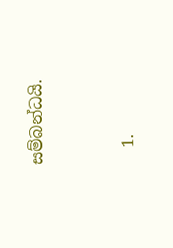සම්බන්ධයි.


  1.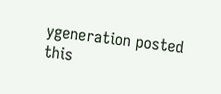ygeneration posted this